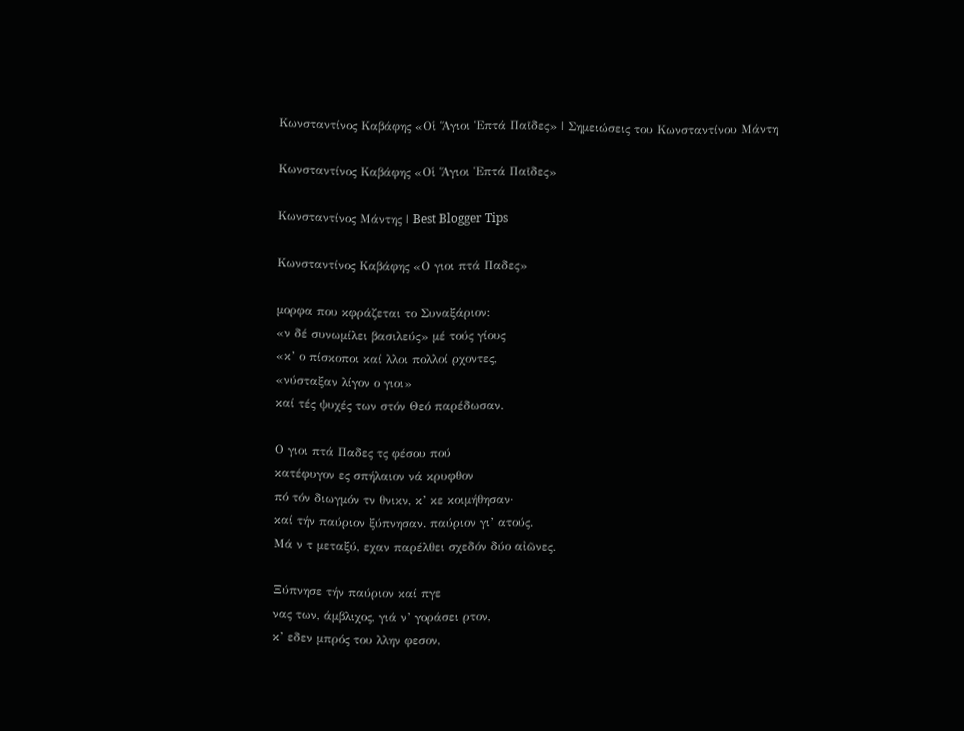Κωνσταντίνος Καβάφης «Οἱ Ἅγιοι Ἑπτά Παῖδες» | Σημειώσεις του Κωνσταντίνου Μάντη

Κωνσταντίνος Καβάφης «Οἱ Ἅγιοι Ἑπτά Παῖδες»

Κωνσταντίνος Μάντης | Best Blogger Tips

Κωνσταντίνος Καβάφης «Ο γιοι πτά Παδες»

μορφα που κφράζεται το Συναξάριον:
«ν δέ συνωμίλει βασιλεύς» μέ τούς γίους
«κ’ ο πίσκοποι καί λλοι πολλοί ρχοντες,
«νύσταξαν λίγον ο γιοι»
καί τές ψυχές των στόν Θεό παρέδωσαν.

Ο γιοι πτά Παδες τς φέσου πού
κατέφυγον ες σπήλαιον νά κρυφθον
πό τόν διωγμόν τν θνικν, κ’ κε κοιμήθησαν·
καί τήν παύριον ξύπνησαν. παύριον γι’ ατούς.
Μά ν τ μεταξύ, εχαν παρέλθει σχεδόν δύο αἰῶνες.

Ξύπνησε τήν παύριον καί πγε
νας των, άμβλιχος, γιά ν’ γοράσει ρτον,
κ’ εδεν μπρός του λλην φεσον,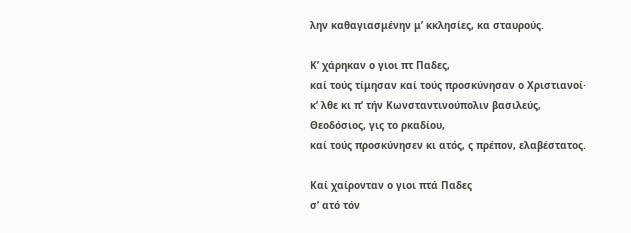λην καθαγιασμένην μ’ κκλησίες, κα σταυρούς.

Κ’ χάρηκαν ο γιοι πτ Παδες,
καί τούς τίμησαν καί τούς προσκύνησαν ο Χριστιανοί·
κ’ λθε κι π’ τήν Κωνσταντινούπολιν βασιλεύς,
Θεοδόσιος, γις το ρκαδίου,
καί τούς προσκύνησεν κι ατός, ς πρέπον, ελαβέστατος.

Καί χαίρονταν ο γιοι πτά Παδες
σ’ ατό τόν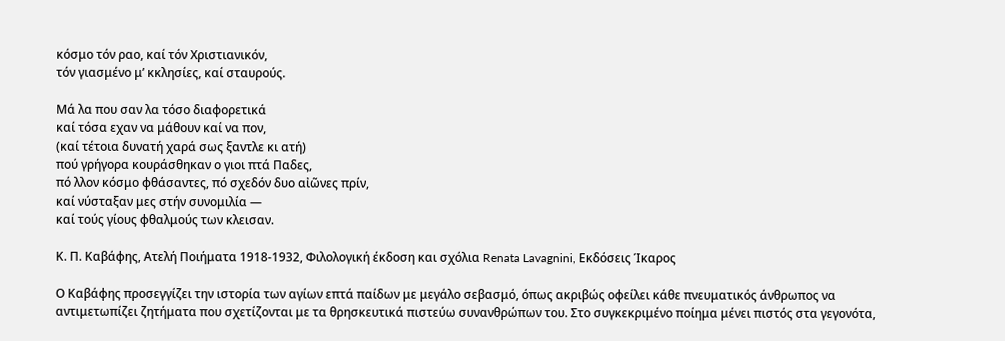κόσμο τόν ραο, καί τόν Χριστιανικόν,
τόν γιασμένο μ’ κκλησίες, καί σταυρούς.

Μά λα που σαν λα τόσο διαφορετικά
καί τόσα εχαν να μάθουν καί να πον,
(καί τέτοια δυνατή χαρά σως ξαντλε κι ατή)
πού γρήγορα κουράσθηκαν ο γιοι πτά Παδες,
πό λλον κόσμο φθάσαντες, πό σχεδόν δυο αἰῶνες πρίν,
καί νύσταξαν μες στήν συνομιλία —
καί τούς γίους φθαλμούς των κλεισαν.

Κ. Π. Καβάφης, Ατελή Ποιήματα 1918-1932, Φιλολογική έκδοση και σχόλια Renata Lavagnini, Εκδόσεις Ίκαρος

Ο Καβάφης προσεγγίζει την ιστορία των αγίων επτά παίδων με μεγάλο σεβασμό, όπως ακριβώς οφείλει κάθε πνευματικός άνθρωπος να αντιμετωπίζει ζητήματα που σχετίζονται με τα θρησκευτικά πιστεύω συνανθρώπων του. Στο συγκεκριμένο ποίημα μένει πιστός στα γεγονότα,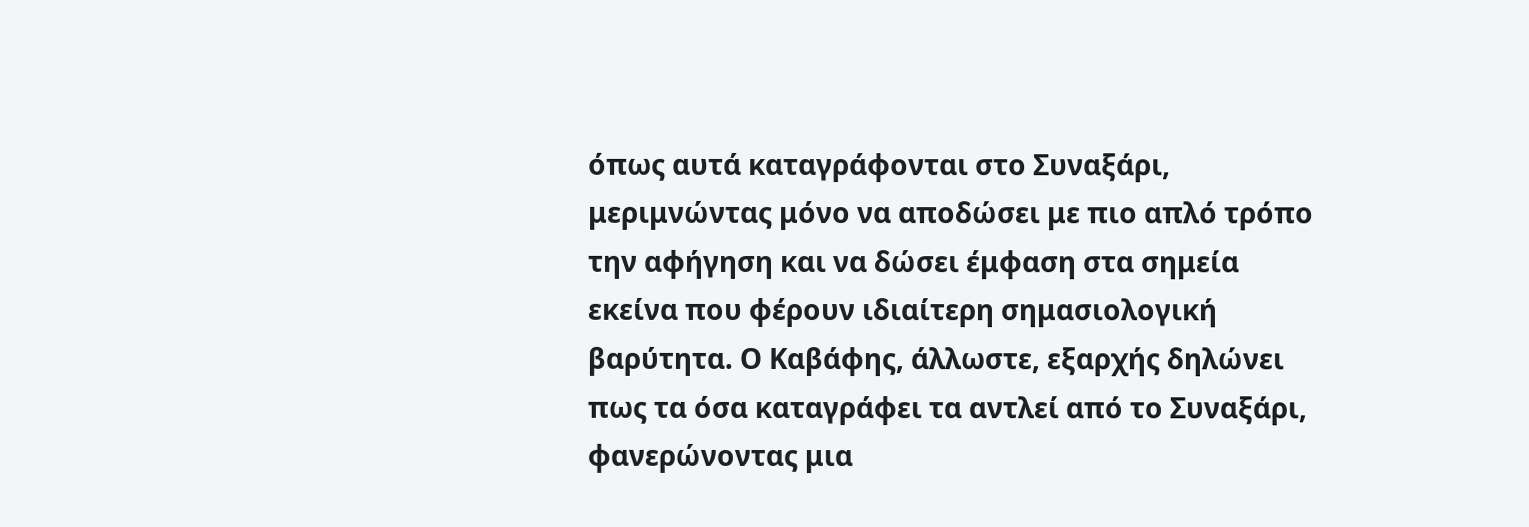όπως αυτά καταγράφονται στο Συναξάρι, μεριμνώντας μόνο να αποδώσει με πιο απλό τρόπο την αφήγηση και να δώσει έμφαση στα σημεία εκείνα που φέρουν ιδιαίτερη σημασιολογική βαρύτητα. Ο Καβάφης, άλλωστε, εξαρχής δηλώνει πως τα όσα καταγράφει τα αντλεί από το Συναξάρι, φανερώνοντας μια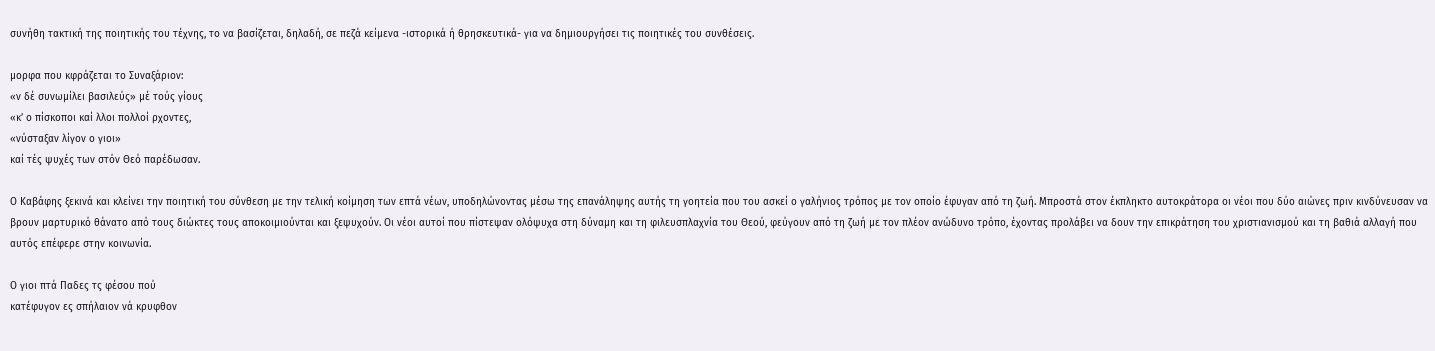συνήθη τακτική της ποιητικής του τέχνης, το να βασίζεται, δηλαδή, σε πεζά κείμενα -ιστορικά ή θρησκευτικά- για να δημιουργήσει τις ποιητικές του συνθέσεις.

μορφα που κφράζεται το Συναξάριον:
«ν δέ συνωμίλει βασιλεύς» μέ τούς γίους
«κ’ ο πίσκοποι καί λλοι πολλοί ρχοντες,
«νύσταξαν λίγον ο γιοι»
καί τές ψυχές των στόν Θεό παρέδωσαν.

Ο Καβάφης ξεκινά και κλείνει την ποιητική του σύνθεση με την τελική κοίμηση των επτά νέων, υποδηλώνοντας μέσω της επανάληψης αυτής τη γοητεία που του ασκεί ο γαλήνιος τρόπος με τον οποίο έφυγαν από τη ζωή. Μπροστά στον έκπληκτο αυτοκράτορα οι νέοι που δύο αιώνες πριν κινδύνευσαν να βρουν μαρτυρικό θάνατο από τους διώκτες τους αποκοιμιούνται και ξεψυχούν. Οι νέοι αυτοί που πίστεψαν ολόψυχα στη δύναμη και τη φιλευσπλαχνία του Θεού, φεύγουν από τη ζωή με τον πλέον ανώδυνο τρόπο, έχοντας προλάβει να δουν την επικράτηση του χριστιανισμού και τη βαθιά αλλαγή που αυτός επέφερε στην κοινωνία.

Ο γιοι πτά Παδες τς φέσου πού
κατέφυγον ες σπήλαιον νά κρυφθον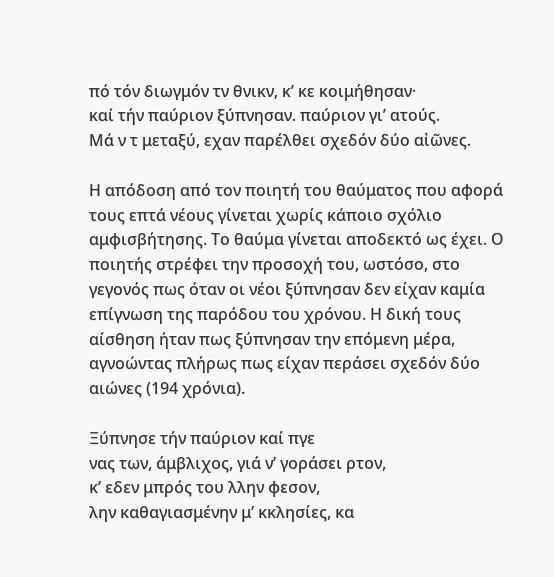πό τόν διωγμόν τν θνικν, κ’ κε κοιμήθησαν·
καί τήν παύριον ξύπνησαν. παύριον γι’ ατούς.
Μά ν τ μεταξύ, εχαν παρέλθει σχεδόν δύο αἰῶνες.

Η απόδοση από τον ποιητή του θαύματος που αφορά τους επτά νέους γίνεται χωρίς κάποιο σχόλιο αμφισβήτησης. Το θαύμα γίνεται αποδεκτό ως έχει. Ο ποιητής στρέφει την προσοχή του, ωστόσο, στο γεγονός πως όταν οι νέοι ξύπνησαν δεν είχαν καμία επίγνωση της παρόδου του χρόνου. Η δική τους αίσθηση ήταν πως ξύπνησαν την επόμενη μέρα, αγνοώντας πλήρως πως είχαν περάσει σχεδόν δύο αιώνες (194 χρόνια).

Ξύπνησε τήν παύριον καί πγε
νας των, άμβλιχος, γιά ν’ γοράσει ρτον,
κ’ εδεν μπρός του λλην φεσον,
λην καθαγιασμένην μ’ κκλησίες, κα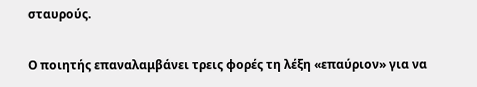σταυρούς.

Ο ποιητής επαναλαμβάνει τρεις φορές τη λέξη «επαύριον» για να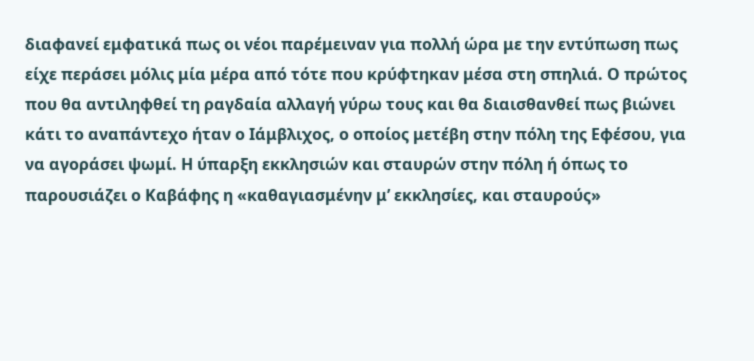διαφανεί εμφατικά πως οι νέοι παρέμειναν για πολλή ώρα με την εντύπωση πως είχε περάσει μόλις μία μέρα από τότε που κρύφτηκαν μέσα στη σπηλιά. Ο πρώτος που θα αντιληφθεί τη ραγδαία αλλαγή γύρω τους και θα διαισθανθεί πως βιώνει κάτι το αναπάντεχο ήταν ο Ιάμβλιχος, ο οποίος μετέβη στην πόλη της Εφέσου, για να αγοράσει ψωμί. Η ύπαρξη εκκλησιών και σταυρών στην πόλη ή όπως το παρουσιάζει ο Καβάφης η «καθαγιασμένην μ’ εκκλησίες, και σταυρούς»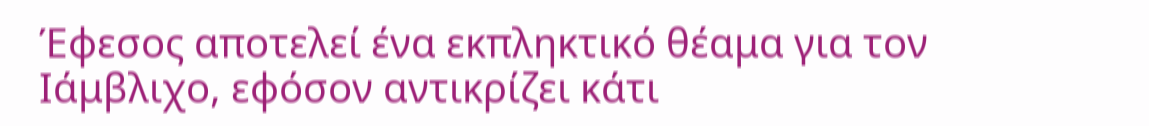Έφεσος αποτελεί ένα εκπληκτικό θέαμα για τον Ιάμβλιχο, εφόσον αντικρίζει κάτι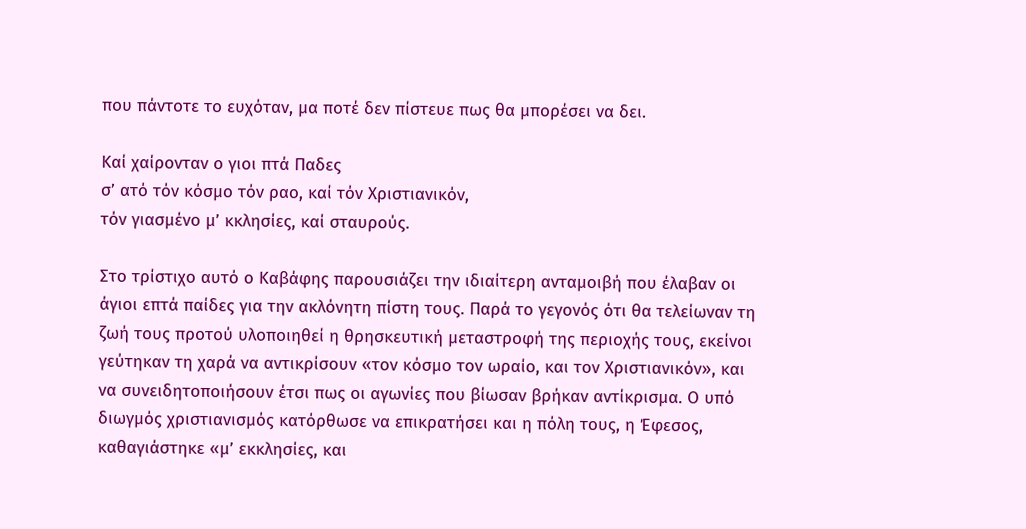που πάντοτε το ευχόταν, μα ποτέ δεν πίστευε πως θα μπορέσει να δει.

Καί χαίρονταν ο γιοι πτά Παδες
σ’ ατό τόν κόσμο τόν ραο, καί τόν Χριστιανικόν,
τόν γιασμένο μ’ κκλησίες, καί σταυρούς.

Στο τρίστιχο αυτό ο Καβάφης παρουσιάζει την ιδιαίτερη ανταμοιβή που έλαβαν οι άγιοι επτά παίδες για την ακλόνητη πίστη τους. Παρά το γεγονός ότι θα τελείωναν τη ζωή τους προτού υλοποιηθεί η θρησκευτική μεταστροφή της περιοχής τους, εκείνοι γεύτηκαν τη χαρά να αντικρίσουν «τον κόσμο τον ωραίο, και τον Χριστιανικόν», και να συνειδητοποιήσουν έτσι πως οι αγωνίες που βίωσαν βρήκαν αντίκρισμα. Ο υπό διωγμός χριστιανισμός κατόρθωσε να επικρατήσει και η πόλη τους, η Έφεσος, καθαγιάστηκε «μ’ εκκλησίες, και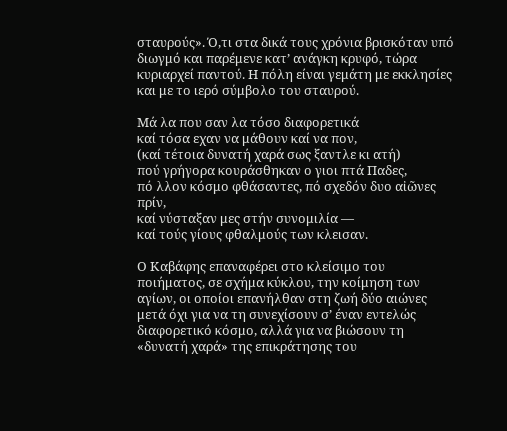σταυρούς». Ό,τι στα δικά τους χρόνια βρισκόταν υπό διωγμό και παρέμενε κατ’ ανάγκη κρυφό, τώρα κυριαρχεί παντού. Η πόλη είναι γεμάτη με εκκλησίες και με το ιερό σύμβολο του σταυρού.

Μά λα που σαν λα τόσο διαφορετικά
καί τόσα εχαν να μάθουν καί να πον,
(καί τέτοια δυνατή χαρά σως ξαντλε κι ατή)
πού γρήγορα κουράσθηκαν ο γιοι πτά Παδες,
πό λλον κόσμο φθάσαντες, πό σχεδόν δυο αἰῶνες πρίν,
καί νύσταξαν μες στήν συνομιλία —
καί τούς γίους φθαλμούς των κλεισαν.

Ο Καβάφης επαναφέρει στο κλείσιμο του ποιήματος, σε σχήμα κύκλου, την κοίμηση των αγίων, οι οποίοι επανήλθαν στη ζωή δύο αιώνες μετά όχι για να τη συνεχίσουν σ’ έναν εντελώς διαφορετικό κόσμο, αλλά για να βιώσουν τη «δυνατή χαρά» της επικράτησης του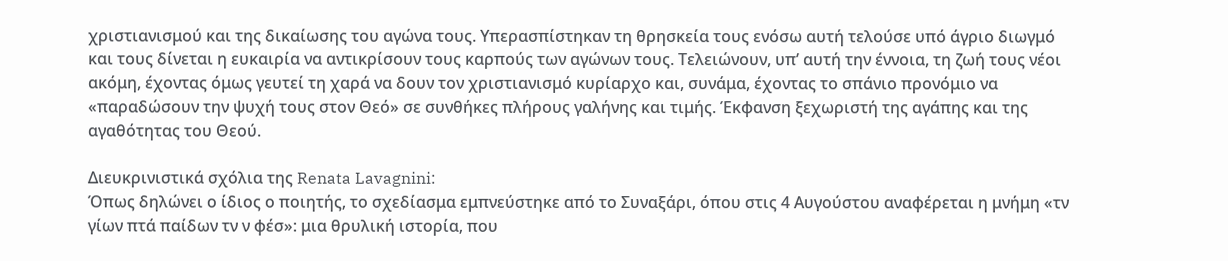χριστιανισμού και της δικαίωσης του αγώνα τους. Υπερασπίστηκαν τη θρησκεία τους ενόσω αυτή τελούσε υπό άγριο διωγμό και τους δίνεται η ευκαιρία να αντικρίσουν τους καρπούς των αγώνων τους. Τελειώνουν, υπ’ αυτή την έννοια, τη ζωή τους νέοι ακόμη, έχοντας όμως γευτεί τη χαρά να δουν τον χριστιανισμό κυρίαρχο και, συνάμα, έχοντας το σπάνιο προνόμιο να «παραδώσουν την ψυχή τους στον Θεό» σε συνθήκες πλήρους γαλήνης και τιμής. Έκφανση ξεχωριστή της αγάπης και της αγαθότητας του Θεού.

Διευκρινιστικά σχόλια της Renata Lavagnini:
Όπως δηλώνει ο ίδιος ο ποιητής, το σχεδίασμα εμπνεύστηκε από το Συναξάρι, όπου στις 4 Αυγούστου αναφέρεται η μνήμη «τν γίων πτά παίδων τν ν φέσ»: μια θρυλική ιστορία, που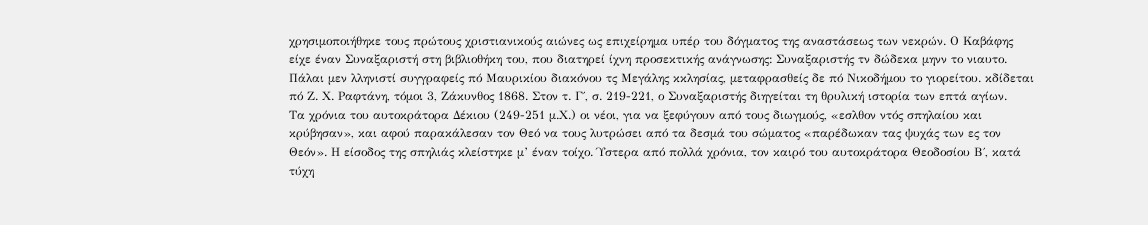χρησιμοποιήθηκε τους πρώτους χριστιανικούς αιώνες ως επιχείρημα υπέρ του δόγματος της αναστάσεως των νεκρών. Ο Καβάφης είχε έναν Συναξαριστή στη βιβλιοθήκη του, που διατηρεί ίχνη προσεκτικής ανάγνωσης: Συναξαριστής τν δώδεκα μηνν το νιαυτο. Πάλαι μεν λληνιστί συγγραφείς πό Μαυρικίου διακόνου τς Μεγάλης κκλησίας, μεταφρασθείς δε πό Νικοδήμου το γιορείτου. κδίδεται πό Ζ. Χ. Ραφτάνη, τόμοι 3, Ζάκυνθος 1868. Στον τ. Γ΄, σ. 219-221, ο Συναξαριστής διηγείται τη θρυλική ιστορία των επτά αγίων.
Τα χρόνια του αυτοκράτορα Δέκιου (249-251 μ.Χ.) οι νέοι, για να ξεφύγουν από τους διωγμούς, «εσλθον ντός σπηλαίου και κρύβησαν», και αφού παρακάλεσαν τον Θεό να τους λυτρώσει από τα δεσμά του σώματος «παρέδωκαν τας ψυχάς των ες τον Θεόν». Η είσοδος της σπηλιάς κλείστηκε μ’ έναν τοίχο. Ύστερα από πολλά χρόνια, τον καιρό του αυτοκράτορα Θεοδοσίου Β΄, κατά τύχη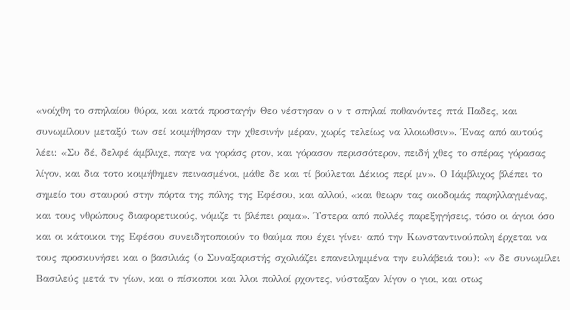«νοίχθη το σπηλαίου θύρα, και κατά προσταγήν Θεο νέστησαν ο ν τ σπηλαί ποθανόντες πτά Παδες, και συνωμίλουν μεταξύ των σεί κοιμήθησαν την χθεσινήν μέραν, χωρίς τελείως να λλοιωθσιν». Ένας από αυτούς λέει: «Συ δέ, δελφέ άμβλιχε, παγε να γοράσς ρτον, και γόρασον περισσότερον, πειδή χθες το σπέρας γόρασας λίγον, και δια τοτο κοιμήθημεν πεινασμένοι, μάθε δε και τί βούλεται Δέκιος περί μν». Ο Ιάμβλιχος βλέπει το σημείο του σταυρού στην πόρτα της πόλης της Εφέσου, και αλλού, «και θεωρν τας οκοδομάς παρηλλαγμένας, και τους νθρώπους διαφορετικούς, νόμιζε τι βλέπει ραμα». Ύστερα από πολλές παρεξηγήσεις, τόσο οι άγιοι όσο και οι κάτοικοι της Εφέσου συνειδητοποιούν το θαύμα που έχει γίνει· από την Κωνσταντινούπολη έρχεται να τους προσκυνήσει και ο βασιλιάς (ο Συναξαριστής σχολιάζει επανειλημμένα την ευλάβειά του): «ν δε συνωμίλει Βασιλεύς μετά τν γίων, και ο πίσκοποι και λλοι πολλοί ρχοντες, νύσταξαν λίγον ο γιοι, και οτως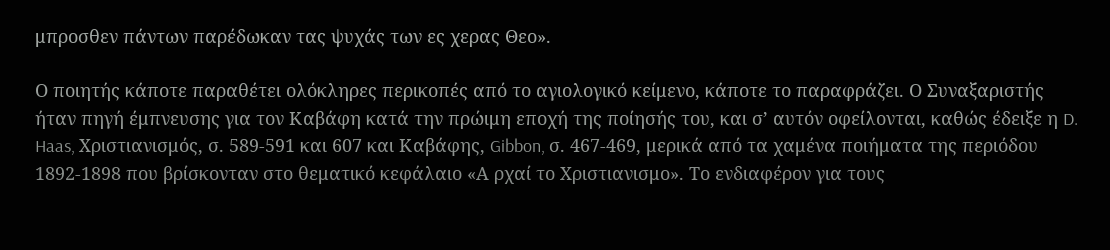μπροσθεν πάντων παρέδωκαν τας ψυχάς των ες χερας Θεο».

Ο ποιητής κάποτε παραθέτει ολόκληρες περικοπές από το αγιολογικό κείμενο, κάποτε το παραφράζει. Ο Συναξαριστής ήταν πηγή έμπνευσης για τον Καβάφη κατά την πρώιμη εποχή της ποίησής του, και σ’ αυτόν οφείλονται, καθώς έδειξε η D. Haas, Χριστιανισμός, σ. 589-591 και 607 και Καβάφης, Gibbon, σ. 467-469, μερικά από τα χαμένα ποιήματα της περιόδου 1892-1898 που βρίσκονταν στο θεματικό κεφάλαιο «Α ρχαί το Χριστιανισμο». Το ενδιαφέρον για τους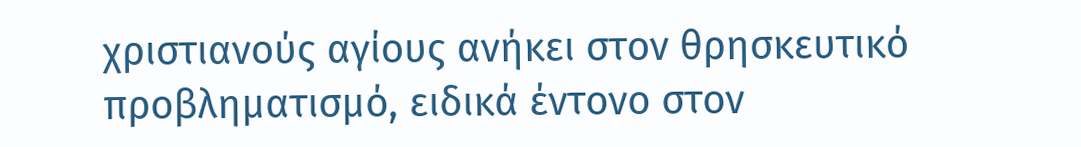χριστιανούς αγίους ανήκει στον θρησκευτικό προβληματισμό, ειδικά έντονο στον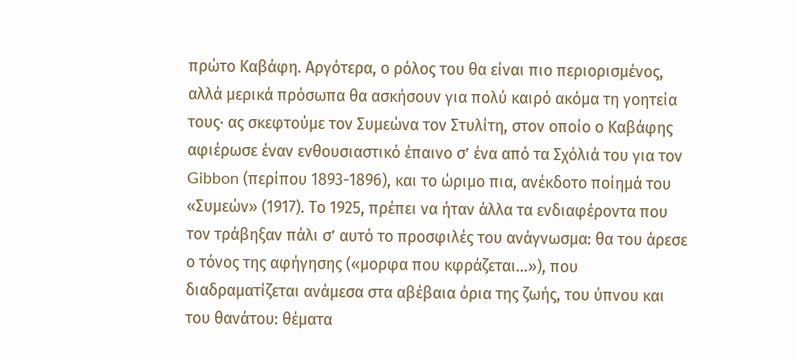πρώτο Καβάφη. Αργότερα, ο ρόλος του θα είναι πιο περιορισμένος, αλλά μερικά πρόσωπα θα ασκήσουν για πολύ καιρό ακόμα τη γοητεία τους· ας σκεφτούμε τον Συμεώνα τον Στυλίτη, στον οποίο ο Καβάφης αφιέρωσε έναν ενθουσιαστικό έπαινο σ’ ένα από τα Σχόλιά του για τον Gibbon (περίπου 1893-1896), και το ώριμο πια, ανέκδοτο ποίημά του «Συμεών» (1917). Το 1925, πρέπει να ήταν άλλα τα ενδιαφέροντα που τον τράβηξαν πάλι σ’ αυτό το προσφιλές του ανάγνωσμα: θα του άρεσε ο τόνος της αφήγησης («μορφα που κφράζεται...»), που διαδραματίζεται ανάμεσα στα αβέβαια όρια της ζωής, του ύπνου και του θανάτου: θέματα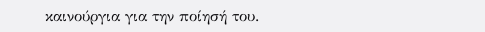καινούργια για την ποίησή του.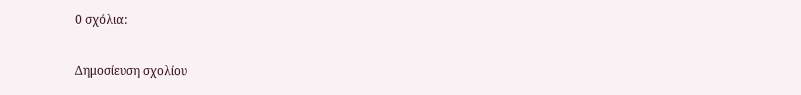0 σχόλια:

Δημοσίευση σχολίου